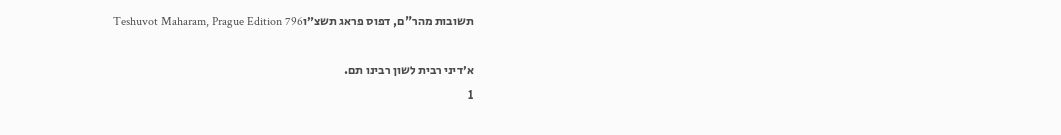תשובות מהר"ם, דפוס פראג תשצ״וTeshuvot Maharam, Prague Edition 796

א׳דיני רבית לשון רבינו תם.
1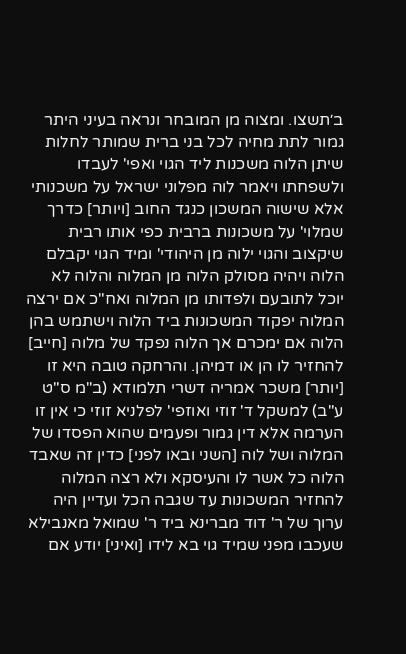ב׳תשצו. ומצוה מן המובחר ונראה בעיני היתר גמור לתת מחיה לכל בני ברית שמותר לחלות שיתן הלוה משכנות ליד הגוי ואפי' לעבדו ולשפחתו ויאמר לוה מפלוני ישראל על משכנותי אלא שישוה המשכון כנגד החוב [ויותר] כדרך שמלוי' על משכונות ברבית כפי אותו רבית שיקצוב והגוי ילוה מן היהודי' ומיד הגוי יקבלם הלוה ויהיה מסולק הלוה מן המלוה והלוה לא יוכל לתובעם ולפדותו מן המלוה ואח"כ אם ירצה המלוה יפקוד המשכונות ביד הלוה וישתמש בהן הלוה אם ימכרם אך הלוה נפקד של מלוה [חייב] להחזיר לו הן או דמיהן. והרחקה טובה היא זו [יותר] משכר אמריה דשרי תלמודא (ב"מ ס"ט ע"ב) למשקל ד' זוזי ואוזפי' לפלניא זוזי כי אין זו הערמה אלא דין גמור ופעמים שהוא הפסדו של המלוה ושל לוה [השני ובאו לפני] כדין זה שאבד הלוה כל אשר לו והעיסקא ולא רצה המלוה להחזיר המשכונות עד שגבה הכל ועדיין היה ערוך של ר' דוד מברינא ביד ר' שמואל מאנבילא שעכבו מפני שמיד גוי בא לידו [ואיני] יודע אם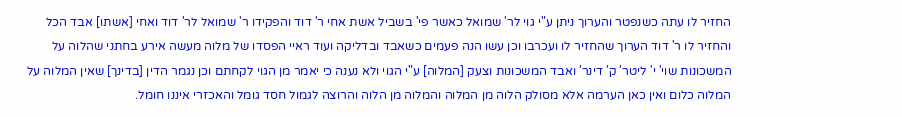החזיר לו עתה כשנפטר והערוך ניתן ע"י גוי לר' שמואל כאשר פי' בשביל אשת אחי ר' דוד והפקידו ר' שמואל לר' דוד ואחי [אשתו] אבד הכל והחזיר לו ר' דוד הערוך שהחזיר לו ועכרבו וכן עשו הנה פעמים כשאבד ובדליקה ועוד ראיי הפסדו של מלוה מעשה אירע בחתני שהלוה על המשכונות שוי' י' ליטר' ק' דינר' ואבד המשכונות וצעק [המלוה] ע"י הגוי ולא נענה כי יאמר מן הגוי לקחתם וכן נגמר הדין [בדינך] שאין המלוה על המלוה כלום ואין כאן הערמה אלא מסולק הלוה מן המלוה והמלוה מן הלוה והרוצה לגמול חסד גומל והאכזרי איננו חומל.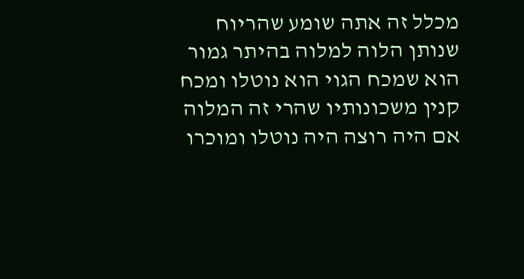מכלל זה אתה שומע שהריוח שנותן הלוה למלוה בהיתר גמור הוא שמכח הגוי הוא נוטלו ומכח קנין משכונותיו שהרי זה המלוה אם היה רוצה היה נוטלו ומוכרו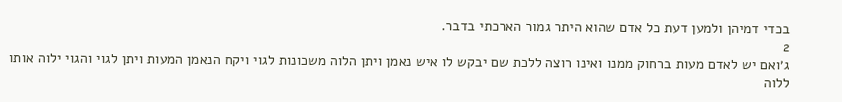בכדי דמיהן ולמען דעת כל אדם שהוא היתר גמור הארכתי בדבר.
2
ג׳ואם יש לאדם מעות ברחוק ממנו ואינו רוצה ללכת שם יבקש לו איש נאמן ויתן הלוה משכונות לגוי ויקח הנאמן המעות ויתן לגוי והגוי ילוה אותו ללוה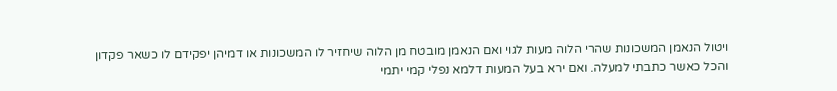ויטול הנאמן המשכונות שהרי הלוה מעות לגוי ואם הנאמן מובטח מן הלוה שיחזיר לו המשכונות או דמיהן יפקידם לו כשאר פקדון והכל כאשר כתבתי למעלה. ואם ירא בעל המעות דלמא נפלי קמי יתמי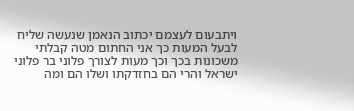ויתבעום לעצמם יכתוב הנאמן שנעשה שליח לבעל המעות כך אני החתום מטה קבלתי משכונות בכך וכך מעות לצורך פלוני בר פלוני ישראל והרי הם בחזדקתו ושלו הם ומה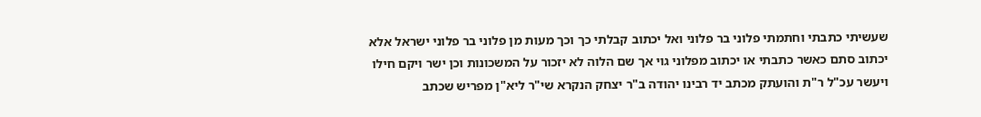שעשיתי כתבתי וחתמתי פלוני בר פלוני ואל יכתוב קבלתי כך וכך מעות מן פלוני בר פלוני ישראל אלא יכתוב סתם כאשר כתבתי או יכתוב מפלוני גוי אך שם הלוה לא יזכור על המשכונות וכן ישר ויקם חילו ויעשר עכ"ל ר"ת והועתק מכתב יד רבינו יהודה ב"ר יצחק הנקרא שי"ר ליא"ן מפריש שכתב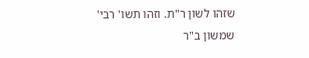שזהו לשון ר"ת. וזהו תשו' רבי' שמשון ב"ר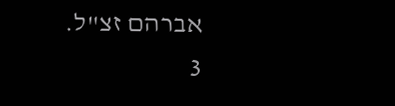אברהם זצ"ל.
3